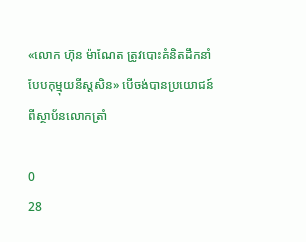«លោក ហ៊ុន ម៉ាណែត ត្រូវបោះគំនិតដឹកនាំបែបកុម្មុយនីស្តសិន» បើចង់បានប្រយោជន៍ពីស្ថាប័នលោកត្រាំ

0
28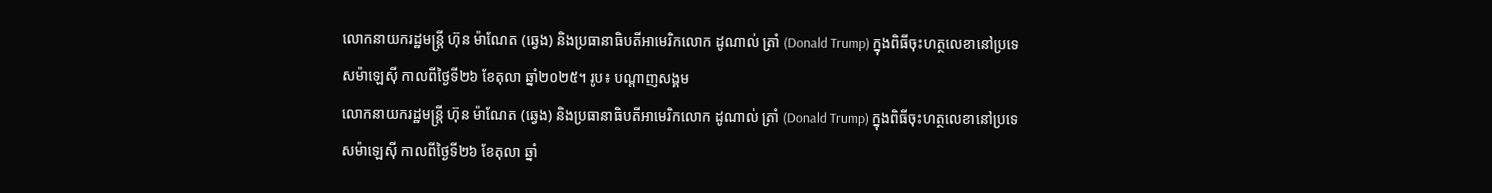លោកនាយករដ្ឋមន្ត្រី ហ៊ុន ម៉ាណែត (ឆ្វេង) និងប្រធានាធិបតីអាមេរិកលោក ដូណាល់ ត្រាំ (Donald Trump) ក្នុងពិធីចុះហត្ថលេខានៅប្រទេសម៉ាឡេស៊ី កាលពីថ្ងៃទី២៦ ខែតុលា ឆ្នាំ២០២៥។ រូប៖ បណ្ដាញសង្គម
លោកនាយករដ្ឋមន្ត្រី ហ៊ុន ម៉ាណែត (ឆ្វេង) និងប្រធានាធិបតីអាមេរិកលោក ដូណាល់ ត្រាំ (Donald Trump) ក្នុងពិធីចុះហត្ថលេខានៅប្រទេសម៉ាឡេស៊ី កាលពីថ្ងៃទី២៦ ខែតុលា ឆ្នាំ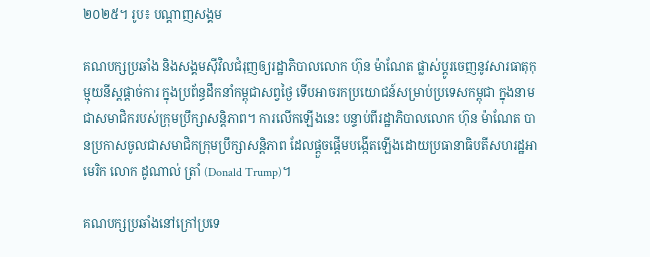២០២៥។ រូប៖ បណ្ដាញសង្គម

គណបក្សប្រឆាំង និងសង្គមស៊ីវិលជំរុញឲ្យរដ្ឋាភិបាលលោក ហ៊ុន ម៉ាណែត ផ្លាស់ប្ដូរចេញនូវសារធាតុកុម្មុយនីស្តផ្ដាច់ការ ក្នុងប្រព័ន្ធដឹកនាំកម្ពុជាសព្វថ្ងៃ ទើបអាចរកប្រយោជន៍សម្រាប់ប្រទេសកម្ពុជា ក្នុងនាមជាសមាជិករបស់ក្រុមប្រឹក្សាសន្តិភាព។ ការលើកឡើងនេះ បន្ទាប់ពីរដ្ឋាភិបាលលោក ហ៊ុន ម៉ាណែត បានប្រកាសចូលជាសមាជិកក្រុមប្រឹក្សាសន្តិភាព ដែលផ្ដួចផ្ដើមបង្កើតឡើងដោយប្រធានាធិបតីសហរដ្ឋអាមេរិក លោក ដូណាល់ ត្រាំ (Donald Trump)។

គណបក្សប្រឆាំងនៅក្រៅប្រទេ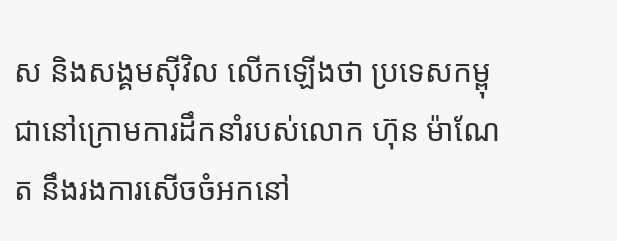ស និងសង្គមស៊ីវិល លើកឡើងថា ប្រទេសកម្ពុជានៅក្រោមការដឹកនាំរបស់លោក ហ៊ុន ម៉ាណែត នឹងរងការសើចចំអកនៅ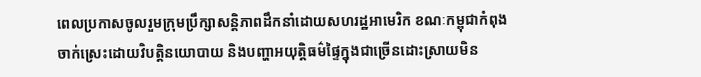ពេលប្រកាសចូលរួមក្រុមប្រឹក្សាសន្តិភាពដឹកនាំដោយសហរដ្ឋអាមេរិក ខណៈកម្ពុជាកំពុងចាក់ស្រេះដោយវិបត្តិនយោបាយ និងបញ្ហាអយុត្តិធម៌ផ្ទៃក្នុងជាច្រើនដោះស្រាយមិន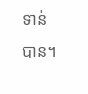ទាន់បាន។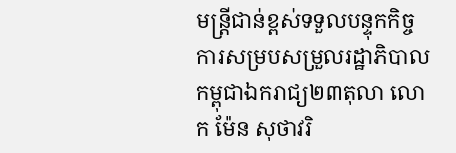មន្ត្រីជាន់ខ្ពស់ទទួលបន្ទុកកិច្ចការសម្របសម្រួលរដ្ឋាភិបាលកម្ពុជាឯករាជ្យ២៣តុលា លោក ម៉ែន សុថាវរិ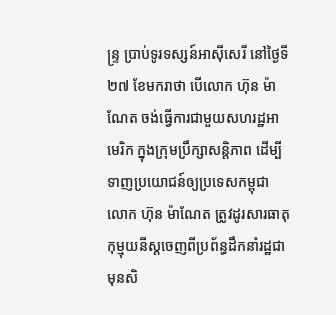ន្ទ្រ ប្រាប់ទូរទស្សន៍អាស៊ីសេរី នៅថ្ងៃទី២៧ ខែមករាថា បើលោក ហ៊ុន ម៉ាណែត ចង់ធ្វើការជាមួយសហរដ្ឋអាមេរិក ក្នុងក្រុមប្រឹក្សាសន្តិភាព ដើម្បីទាញប្រយោជន៍ឲ្យប្រទេសកម្ពុជា លោក ហ៊ុន ម៉ាណែត ត្រូវដូរសារធាតុកុម្មុយនីស្តចេញពីប្រព័ន្ធដឹកនាំរដ្ឋជាមុនសិ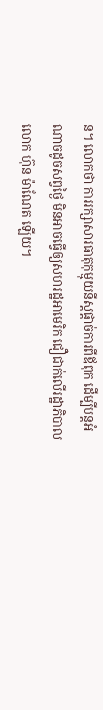ន។ លោកថា ការរក្សាសារធាតុកុម្មុយនីស្តផ្ដាច់ការពីឪពុក ដើម្បីបន្តអំណាចដូចសព្វថ្ងៃ មិនអាចធ្វើឲ្យសហរដ្ឋអាមេរិក ជឿជាក់លើរដ្ឋាភិបាលលោក ហ៊ុន ម៉ាណែត ឡើយ។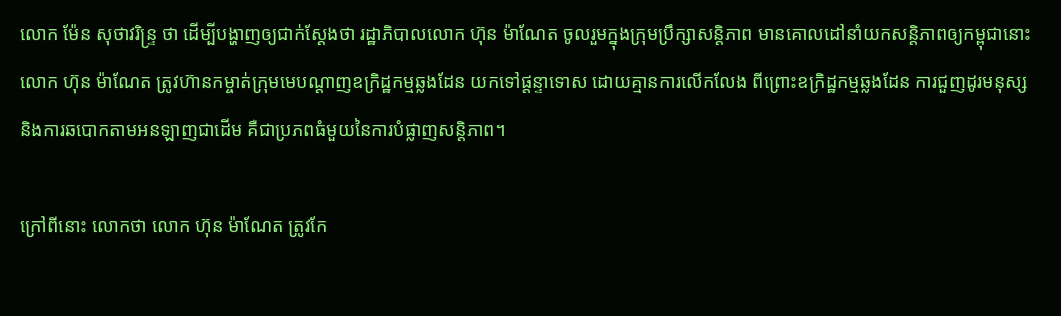លោក ម៉ែន សុថាវរិន្ទ្រ ថា ដើម្បីបង្ហាញឲ្យជាក់ស្ដែងថា រដ្ឋាភិបាលលោក ហ៊ុន ម៉ាណែត ចូលរួមក្នុងក្រុមប្រឹក្សាសន្តិភាព មានគោលដៅនាំយកសន្តិភាពឲ្យកម្ពុជានោះ លោក ហ៊ុន ម៉ាណែត ត្រូវហ៊ានកម្ចាត់ក្រុមមេបណ្ដាញឧក្រិដ្ឋកម្មឆ្លងដែន យកទៅផ្ដន្ទាទោស ដោយគ្មានការលើកលែង ពីព្រោះឧក្រិដ្ឋកម្មឆ្លងដែន ការជួញដូរមនុស្ស និងការឆបោកតាមអនឡាញជាដើម គឺជាប្រភពធំមួយនៃការបំផ្លាញសន្តិភាព។

ក្រៅពីនោះ លោកថា លោក ហ៊ុន ម៉ាណែត ត្រូវកែ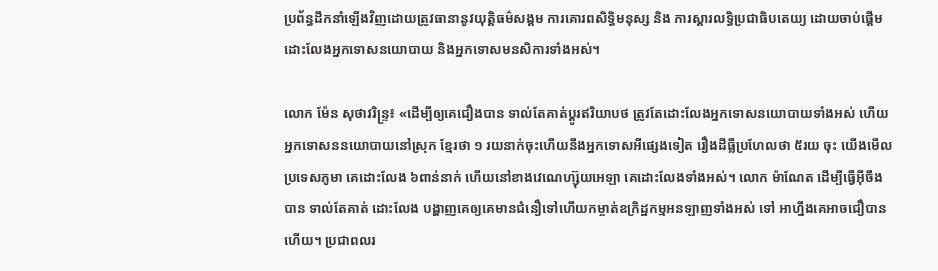ប្រព័ន្ធដឹកនាំឡើងវិញដោយត្រូវធានានូវយុត្តិធម៌សង្គម ការគោរពសិទ្ធិមនុស្ស និង ការស្ដារលទ្ធិប្រជាធិបតេយ្យ ដោយចាប់ផ្ដើមដោះលែងអ្នកទោសនយោបាយ និងអ្នកទោសមនសិការទាំងអស់។

លោក ម៉ែន សុថាវរិន្ទ្រ៖ «ដើម្បីឲ្យគេជឿងបាន ទាល់តែគាត់ប្ដូរឥរិយាបថ ត្រូវតែដោះលែងអ្នកទោសនយោបាយទាំងអស់ ហើយអ្នកទោសននយោបាយនៅស្រុក ខ្មែរថា ១ រយនាក់ចុះហើយនឹងអ្នកទោសអីផ្សេងទៀត រឿងដីធ្លីប្រហែលថា ៥រយ ចុះ យើងមើលប្រទេសភូមា គេដោះលែង ៦ពាន់នាក់ ហើយនៅខាងវេណេហ្ស៊ុយអេឡា គេដោះលែងទាំងអស់។ លោក ម៉ាណែត ដើម្បីធ្វើអ៊ីចឹងបាន ទាល់តែគាត់ ដោះលែង បង្ហាញគេឲ្យគេមានជំនឿទៅហើយកម្ចាត់ឧក្រិដ្ឋកម្មអនឡាញទាំងអស់ ទៅ អាហ្នឹងគេអាចជឿបានហើយ។ ប្រជាពលរ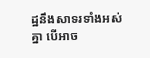ដ្ឋនឹងសាទរទាំងអស់គ្នា បើអាច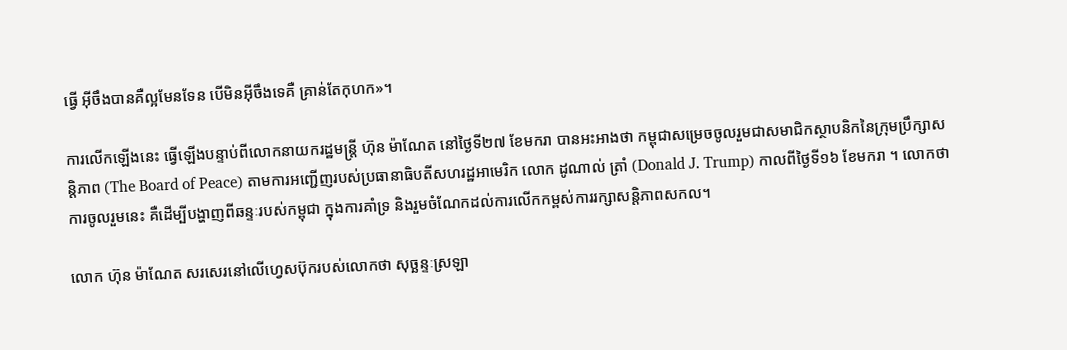ធ្វើ អ៊ីចឹងបានគឺល្អមែនទែន បើមិនអ៊ីចឹងទេគឺ គ្រាន់តែកុហក»។

ការលើកឡើងនេះ ធ្វើឡើងបន្ទាប់ពីលោកនាយករដ្ឋមន្ត្រី ហ៊ុន ម៉ាណែត នៅថ្ងៃទី២៧ ខែមករា បានអះអាងថា កម្ពុជាសម្រេចចូលរួមជាសមាជិកស្ថាបនិកនៃក្រុមប្រឹក្សាសន្តិភាព (The Board of Peace) តាមការអញ្ជើញរបស់ប្រធានាធិបតីសហរដ្ឋអាមេរិក លោក ដូណាល់ ត្រាំ (Donald J. Trump) កាលពីថ្ងៃទី១៦ ខែមករា ។ លោកថា ការចូលរួមនេះ គឺដើម្បីបង្ហាញពីឆន្ទៈរបស់កម្ពុជា ក្នុងការគាំទ្រ និងរួមចំណែកដល់ការលើកកម្ពស់ការរក្សាសន្តិភាពសកល។

លោក ហ៊ុន ម៉ាណែត សរសេរនៅលើហ្វេសប៊ុករបស់លោកថា សុច្ឆន្ទៈស្រឡា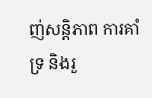ញ់សន្តិភាព ការគាំទ្រ និងរួ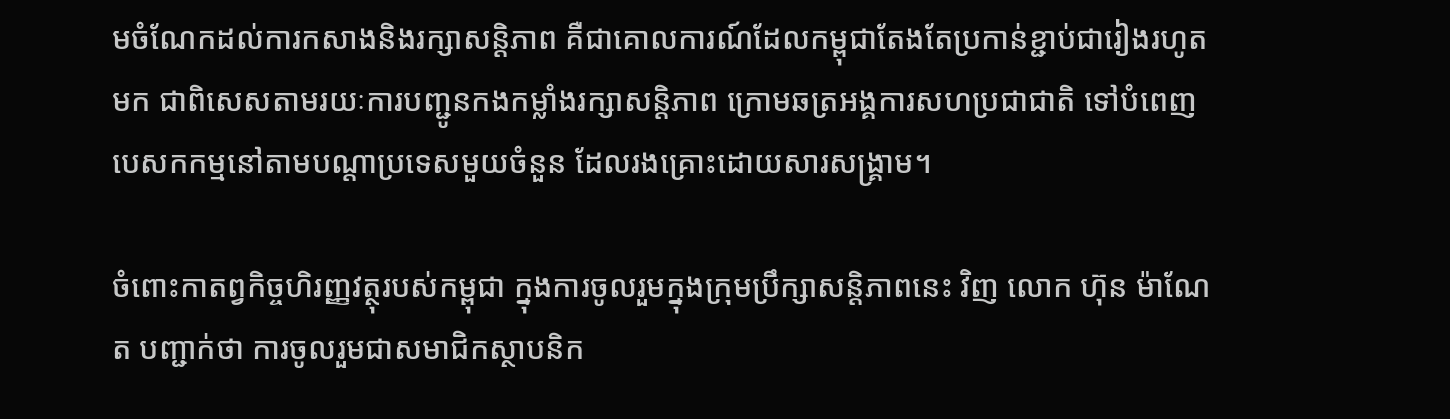មចំណែកដល់ការកសាងនិងរក្សាសន្តិភាព គឺជាគោលការណ៍ដែលកម្ពុជាតែងតែប្រកាន់ខ្ជាប់ជារៀងរហូតមក ជាពិសេសតាមរយៈការបញ្ជូនកងកម្លាំងរក្សាសន្តិភាព ក្រោមឆត្រអង្គការសហប្រជាជាតិ ទៅបំពេញបេសកកម្មនៅតាមបណ្តាប្រទេសមួយចំនួន ដែលរងគ្រោះដោយសារសង្គ្រាម។

ចំពោះកាតព្វកិច្ចហិរញ្ញវត្ថុរបស់កម្ពុជា ក្នុងការចូលរួមក្នុងក្រុមប្រឹក្សាសន្តិភាពនេះ វិញ លោក ហ៊ុន ម៉ាណែត បញ្ជាក់ថា ការចូលរួមជាសមាជិកស្ថាបនិក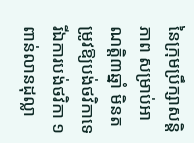នៃក្រុមប្រឹក្សាសន្តិភាព សម្រាប់អាណត្តិ៣ឆ្នាំ មិនតម្រូវឱ្យបង់ថវិកាទេ រីឯការបង់ថវិកា ១ពាន់លានដុល្លា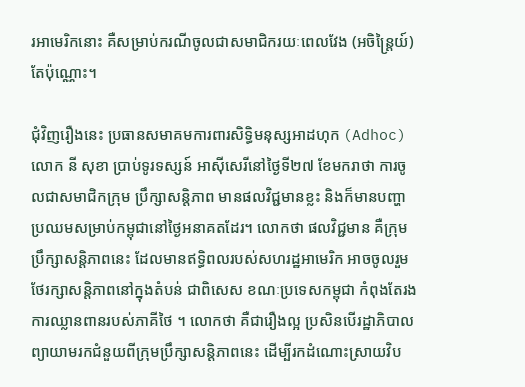រអាមេរិកនោះ គឺសម្រាប់ករណីចូលជាសមាជិករយៈពេលវែង (អចិន្ត្រៃយ៍)តែប៉ុណ្ណោះ។

ជុំវិញរឿងនេះ ប្រធានសមាគមការពារសិទ្ធិមនុស្សអាដហុក (Adhoc) លោក នី សុខា ប្រាប់ទូរទស្សន៍ អាស៊ីសេរីនៅថ្ងៃទី២៧ ខែមករាថា ការចូលជាសមាជិកក្រុម ប្រឹក្សាសន្តិភាព មានផលវិជ្ជមានខ្លះ និងក៏មានបញ្ហាប្រឈមសម្រាប់កម្ពុជានៅថ្ងៃអនាគតដែរ។ លោកថា ផលវិជ្ជមាន គឺក្រុមប្រឹក្សាសន្តិភាពនេះ ដែលមានឥទ្ធិពលរបស់សហរដ្ឋអាមេរិក អាចចូលរួមថែរក្សាសន្តិភាពនៅក្នុងតំបន់ ជាពិសេស ខណៈប្រទេសកម្ពុជា កំពុងតែរងការឈ្លានពានរបស់ភាគីថៃ ។ លោកថា គឺជារឿងល្អ ប្រសិនបើរដ្ឋាភិបាលព្យាយាមរកជំនួយពីក្រុមប្រឹក្សាសន្តិភាពនេះ ដើម្បីរកដំណោះស្រាយវិប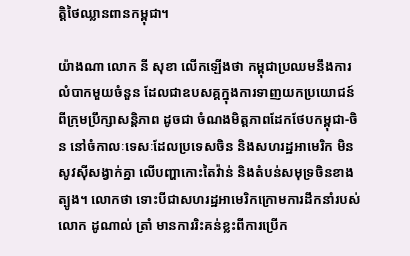ត្តិថៃឈ្លានពានកម្ពុជា។

យ៉ាងណា លោក នី សុខា លើកឡើងថា កម្ពុជាប្រឈមនឹងការលំបាកមួយចំនួន ដែលជាឧបសគ្គក្នុងការទាញយកប្រយោជន៍ពីក្រុមប្រឹក្សាសន្តិភាព ដូចជា ចំណងមិត្តភាពដែកថែបកម្ពុជា-ចិន នៅចំកាលៈទេសៈដែលប្រទេសចិន និងសហរដ្ឋអាមេរិក មិនសូវស៊ីសង្វាក់គ្នា លើបញ្ហាកោះតៃវ៉ាន់ និងតំបន់សមុទ្រចិនខាងត្បូង។ លោកថា ទោះបីជាសហរដ្ឋអាមេរិកក្រោមការដឹកនាំរបស់លោក ដូណាល់ ត្រាំ មានការរិះគន់ខ្លះពីការប្រើក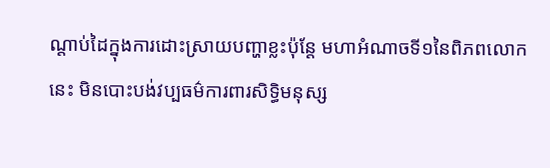ណ្ដាប់ដៃក្នុងការដោះស្រាយបញ្ហាខ្លះប៉ុន្តែ មហាអំណាចទី១នៃពិភពលោកនេះ មិនបោះបង់វប្បធម៌ការពារសិទ្ធិមនុស្ស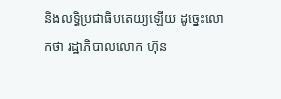និងលទ្ធិប្រជាធិបតេយ្យឡើយ ដូច្នេះលោកថា រដ្ឋាភិបាលលោក ហ៊ុន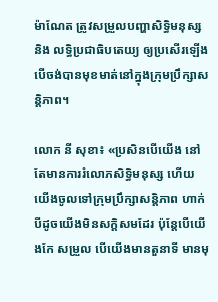ម៉ាណែត ត្រូវសម្រួលបញ្ហាសិទ្ធិមនុស្ស និង លទ្ធិប្រជាធិបតេយ្យ ឲ្យប្រសើរឡើង បើចង់បានមុខមាត់នៅក្នុងក្រុមប្រឹក្សាសន្តិភាព។

លោក នី សុខា៖ «ប្រសិនបើយើង នៅតែមានការរំលោភសិទ្ធិមនុស្ស ហើយយើងចូលទៅក្រុមប្រឹក្សាសន្តិភាព ហាក់បីដូចយើងមិនសក្ដិសមដែរ ប៉ុន្តែបើយើងកែ សម្រួល បើយើងមានតួនាទី មានមុ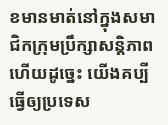ខមានមាត់នៅក្នុងសមាជិកក្រុមប្រឹក្សាសន្តិភាព ហើយដូច្នេះ យើងគប្បីធ្វើឲ្យប្រទេស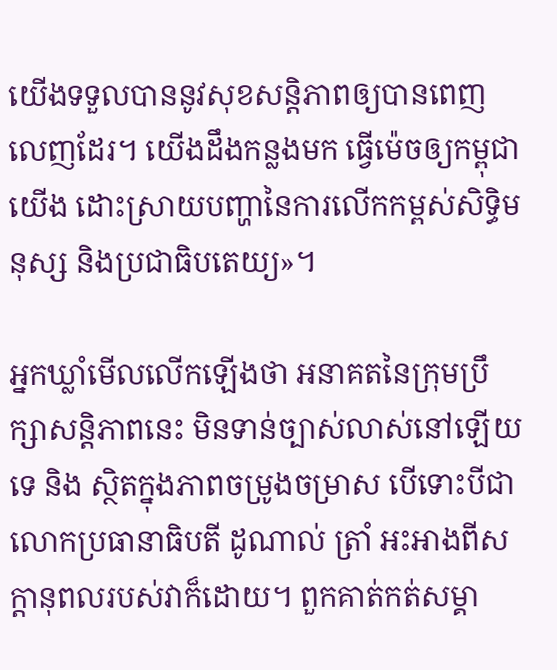យើងទទួលបាននូវសុខសន្តិភាពឲ្យបានពេញលេញដែរ។ យើងដឹងកន្លងមក ធ្វើម៉េចឲ្យកម្ពុជាយើង ដោះស្រាយបញ្ហានៃការលើកកម្ពស់សិទ្ធិមនុស្ស និងប្រជាធិបតេយ្យ»។

អ្នកឃ្លាំមើលលើកឡើងថា អនាគតនៃក្រុមប្រឹក្សាសន្តិភាពនេះ មិនទាន់ច្បាស់លាស់នៅឡើយទេ និង ស្ថិតក្នុងភាពចម្រូងចម្រាស បើទោះបីជាលោកប្រធានាធិបតី ដូណាល់ ត្រាំ អះអាងពីសក្ដានុពលរបស់វាក៏ដោយ។ ពួកគាត់កត់សម្គា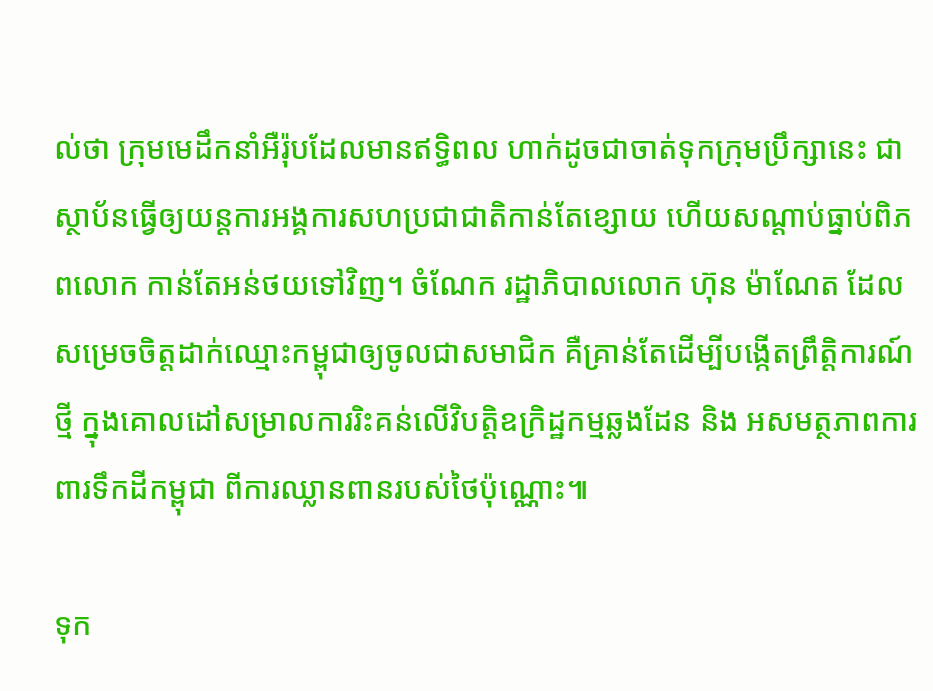ល់ថា ក្រុមមេដឹកនាំអឺរ៉ុបដែលមានឥទ្ធិពល ហាក់ដូចជាចាត់ទុកក្រុមប្រឹក្សានេះ ជាស្ថាប័នធ្វើឲ្យយន្តការអង្គការសហប្រជាជាតិកាន់តែខ្សោយ ហើយសណ្ដាប់ធ្នាប់ពិភពលោក កាន់តែអន់ថយទៅវិញ។ ចំណែក រដ្ឋាភិបាលលោក ហ៊ុន ម៉ាណែត ដែលសម្រេចចិត្តដាក់ឈ្មោះកម្ពុជាឲ្យចូលជាសមាជិក គឺគ្រាន់តែដើម្បីបង្កើតព្រឹត្តិការណ៍ថ្មី ក្នុងគោលដៅសម្រាលការរិះគន់លើវិបត្តិឧក្រិដ្ឋកម្មឆ្លងដែន និង អសមត្ថភាពការពារទឹកដីកម្ពុជា ពីការឈ្លានពានរបស់ថៃប៉ុណ្ណោះ៕

ទុក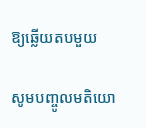ឱ្យឆ្លើយតបមួយ

សូមបញ្ចូលមតិយោ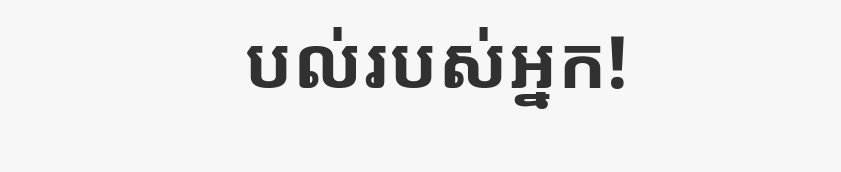បល់របស់អ្នក!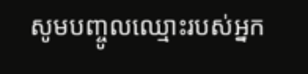សូមបញ្ចូលឈ្មោះរបស់អ្នក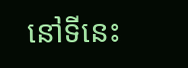នៅទីនេះ